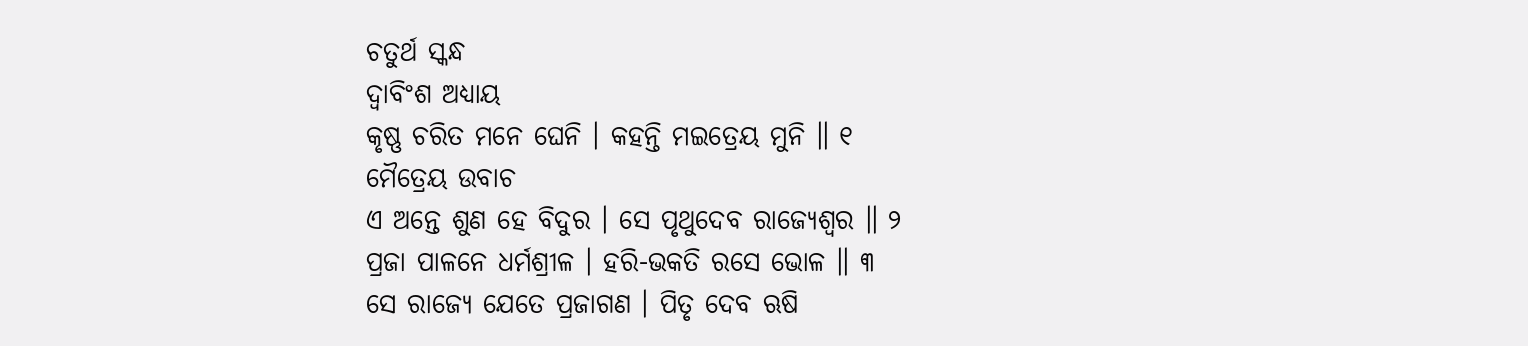ଚତୁର୍ଥ ସ୍କନ୍ଧ
ଦ୍ୱାବିଂଶ ଅଧ୍ୟାୟ
କୃଷ୍ଣ ଚରିତ ମନେ ଘେନି । କହନ୍ତି ମଇତ୍ରେୟ ମୁନି ॥ ୧
ମୈତ୍ରେୟ ଉବାଚ
ଏ ଅନ୍ତେ ଶୁଣ ହେ ବିଦୁର । ସେ ପୃଥୁଦେବ ରାଜ୍ୟେଶ୍ୱର ॥ ୨
ପ୍ରଜା ପାଳନେ ଧର୍ମଶ୍ରୀଳ । ହରି-ଭକତି ରସେ ଭୋଳ ॥ ୩
ସେ ରାଜ୍ୟେ ଯେତେ ପ୍ରଜାଗଣ । ପିତୃ ଦେବ ଋଷି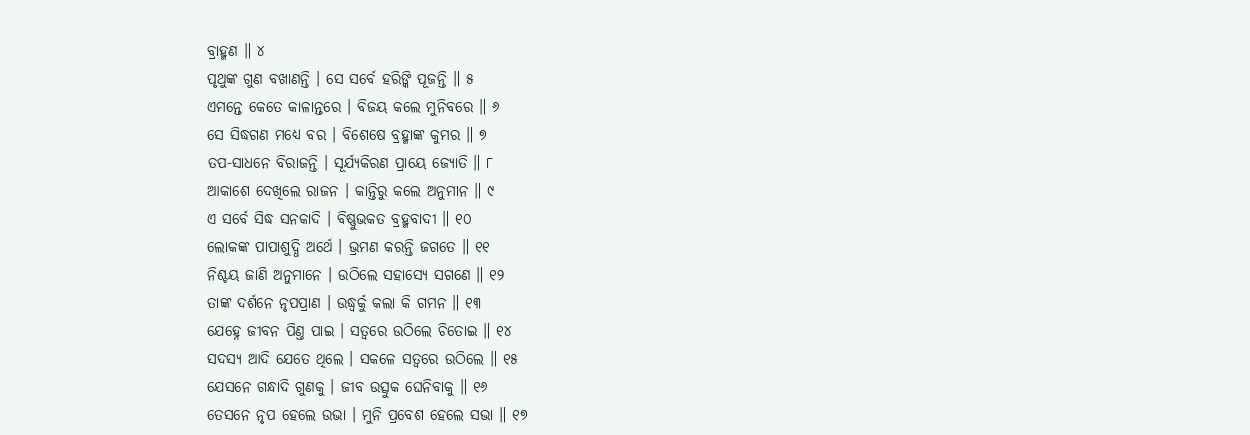ବ୍ରାହ୍ମଣ ॥ ୪
ପୃଥୁଙ୍କ ଗୁଣ ବଖାଣନ୍ତି । ସେ ସର୍ବେ ହରିଙ୍କି ପୂଜନ୍ତି ॥ ୫
ଏମନ୍ତେ କେତେ କାଳାନ୍ତରେ । ବିଜୟ କଲେ ମୁନିବରେ ॥ ୬
ସେ ସିଦ୍ଧଗଣ ମଧ୍ୟେ ବର । ବିଶେଷେ ବ୍ରହ୍ମାଙ୍କ କୁମର ॥ ୭
ତପ-ସାଧନେ ବିରାଜନ୍ତି । ସୂର୍ଯ୍ୟକିରଣ ପ୍ରାୟେ ଜ୍ୟୋତି ॥ ୮
ଆକାଶେ ଦେଖିଲେ ରାଜନ । କାନ୍ତିରୁ କଲେ ଅନୁମାନ ॥ ୯
ଏ ସର୍ବେ ସିଦ୍ଧ ସନକାଦି । ବିଷ୍ଣୁଭକତ ବ୍ରହ୍ମବାଦୀ ॥ ୧୦
ଲୋକଙ୍କ ପାପାଶୁଦ୍ଧି ଅର୍ଥେ । ଭ୍ରମଣ କରନ୍ତି ଜଗତେ ॥ ୧୧
ନିଶ୍ଚୟ ଜାଣି ଅନୁମାନେ । ଉଠିଲେ ସହାସ୍ୟେ ସଗଣେ ॥ ୧୨
ତାଙ୍କ ଦର୍ଶନେ ନୃପପ୍ରାଣ । ଉଦ୍ଧ୍ୱର୍କୁ କଲା କି ଗମନ ॥ ୧୩
ଯେହ୍ନେ ଜୀବନ ପିଣ୍ତ ପାଇ । ସତ୍ୱରେ ଉଠିଲେ ଚିତୋଇ ॥ ୧୪
ସଦସ୍ୟ ଆଦି ଯେତେ ଥିଲେ । ସକଳେ ସତ୍ୱରେ ଉଠିଲେ ॥ ୧୫
ଯେସନେ ଗନ୍ଧାଦି ଗୁଣକୁ । ଜୀବ ଉତ୍ସୁକ ଘେନିବାକୁ ॥ ୧୬
ତେସନେ ନୃପ ହେଲେ ଉଭା । ମୁନି ପ୍ରବେଶ ହେଲେ ସଭା ॥ ୧୭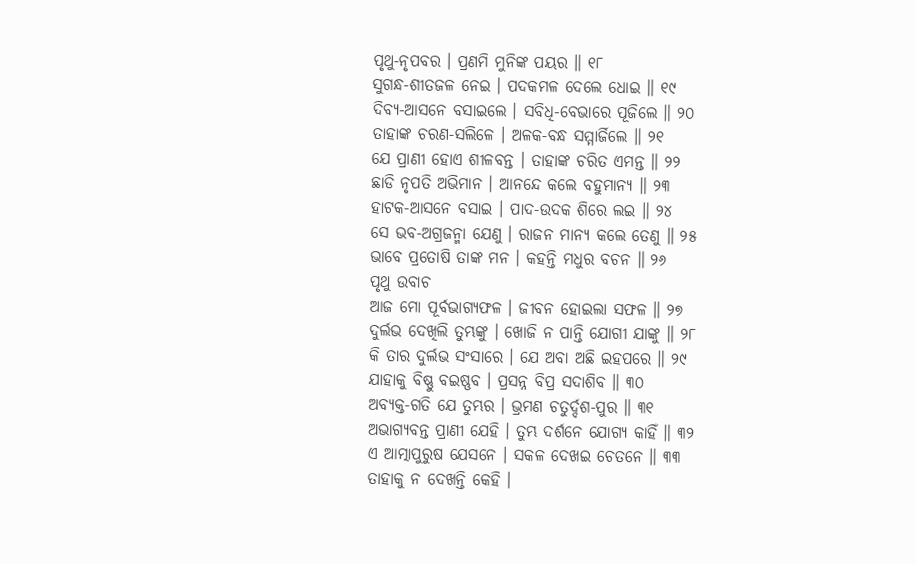ପୃଥୁ-ନୃପବର । ପ୍ରଣମି ମୁନିଙ୍କ ପୟର ॥ ୧୮
ସୁଗନ୍ଧ-ଶୀତଜଳ ନେଇ । ପଦକମଳ ଦେଲେ ଧୋଇ ॥ ୧୯
ଦିବ୍ୟ-ଆସନେ ବସାଇଲେ । ସବିଧି-ବେଭାରେ ପୂଜିଲେ ॥ ୨୦
ତାହାଙ୍କ ଚରଣ-ସଲିଳେ । ଅଳକ-ବନ୍ଧ ସମ୍ମାର୍ଜିଲେ ॥ ୨୧
ଯେ ପ୍ରାଣୀ ହୋଏ ଶୀଳବନ୍ତ । ତାହାଙ୍କ ଚରିତ ଏମନ୍ତ ॥ ୨୨
ଛାଡି ନୃପତି ଅଭିମାନ । ଆନନ୍ଦେ କଲେ ବହୁମାନ୍ୟ ॥ ୨୩
ହାଟକ-ଆସନେ ବସାଇ । ପାଦ-ଉଦକ ଶିରେ ଲଇ ॥ ୨୪
ସେ ଭବ-ଅଗ୍ରଜନ୍ମା ଯେଣୁ । ରାଜନ ମାନ୍ୟ କଲେ ତେଣୁ ॥ ୨୫
ଭାବେ ପ୍ରତୋଷି ତାଙ୍କ ମନ । କହନ୍ତି ମଧୁର ବଚନ ॥ ୨୬
ପୃଥୁ ଉବାଚ
ଆଜ ମୋ ପୂର୍ବଭାଗ୍ୟଫଳ । ଜୀବନ ହୋଇଲା ସଫଳ ॥ ୨୭
ଦୁର୍ଲଭ ଦେଖିଲି ତୁମ୍ଭଙ୍କୁ । ଖୋଜି ନ ପାନ୍ତି ଯୋଗୀ ଯାଙ୍କୁ ॥ ୨୮
କି ତାର ଦୁର୍ଲଭ ସଂସାରେ । ଯେ ଅବା ଅଛି ଇହପରେ ॥ ୨୯
ଯାହାକୁ ବିଷ୍ଣୁ ବଇଷ୍ଣବ । ପ୍ରସନ୍ନ ବିପ୍ର ସଦାଶିବ ॥ ୩୦
ଅବ୍ୟକ୍ତ-ଗତି ଯେ ତୁମ୍ଭର । ଭ୍ରମଣ ଚତୁର୍ଦ୍ଦଶ-ପୁର ॥ ୩୧
ଅଭାଗ୍ୟବନ୍ତ ପ୍ରାଣୀ ଯେହି । ତୁମ୍ଭ ଦର୍ଶନେ ଯୋଗ୍ୟ କାହିଁ ॥ ୩୨
ଏ ଆତ୍ମାପୁରୁଷ ଯେସନେ । ସକଳ ଦେଖଇ ଚେତନେ ॥ ୩୩
ତାହାକୁ ନ ଦେଖନ୍ତି କେହି ।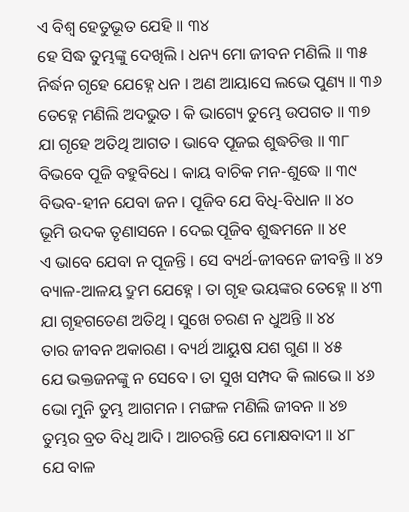ଏ ବିଶ୍ୱ ହେତୁଭୂତ ଯେହି ॥ ୩୪
ହେ ସିଦ୍ଧ ତୁମ୍ଭଙ୍କୁ ଦେଖିଲି । ଧନ୍ୟ ମୋ ଜୀବନ ମଣିଲି ॥ ୩୫
ନିର୍ଦ୍ଧନ ଗୃହେ ଯେହ୍ନେ ଧନ । ଅଣ ଆୟାସେ ଲଭେ ପୁଣ୍ୟ ॥ ୩୬
ତେହ୍ନେ ମଣିଲି ଅଦଭୁତ । କି ଭାଗ୍ୟେ ତୁମ୍ଭେ ଉପଗତ ॥ ୩୭
ଯା ଗୃହେ ଅତିଥି ଆଗତ । ଭାବେ ପୂଜଇ ଶୁଦ୍ଧଚିତ୍ତ ॥ ୩୮
ବିଭବେ ପୂଜି ବହୁବିଧେ । କାୟ ବାଚିକ ମନ-ଶୁଦ୍ଧେ ॥ ୩୯
ବିଭବ-ହୀନ ଯେବା ଜନ । ପୂଜିବ ଯେ ବିଧି-ବିଧାନ ॥ ୪୦
ଭୂମି ଉଦକ ତୃଣାସନେ । ଦେଇ ପୂଜିବ ଶୁଦ୍ଧମନେ ॥ ୪୧
ଏ ଭାବେ ଯେବା ନ ପୂଜନ୍ତି । ସେ ବ୍ୟର୍ଥ-ଜୀବନେ ଜୀବନ୍ତି ॥ ୪୨
ବ୍ୟାଳ-ଆଳୟ ଦ୍ରୁମ ଯେହ୍ନେ । ତା ଗୃହ ଭୟଙ୍କର ତେହ୍ନେ ॥ ୪୩
ଯା ଗୃହଗତେଣ ଅତିଥି । ସୁଖେ ଚରଣ ନ ଧୁଅନ୍ତି ॥ ୪୪
ତାର ଜୀବନ ଅକାରଣ । ବ୍ୟର୍ଥ ଆୟୁଷ ଯଶ ଗୁଣ ॥ ୪୫
ଯେ ଭକ୍ତଜନଙ୍କୁ ନ ସେବେ । ତା ସୁଖ ସମ୍ପଦ କି ଲାଭେ ॥ ୪୬
ଭୋ ମୁନି ତୁମ୍ଭ ଆଗମନ । ମଙ୍ଗଳ ମଣିଲି ଜୀବନ ॥ ୪୭
ତୁମ୍ଭର ବ୍ରତ ବିଧି ଆଦି । ଆଚରନ୍ତି ଯେ ମୋକ୍ଷବାଦୀ ॥ ୪୮
ଯେ ବାଳ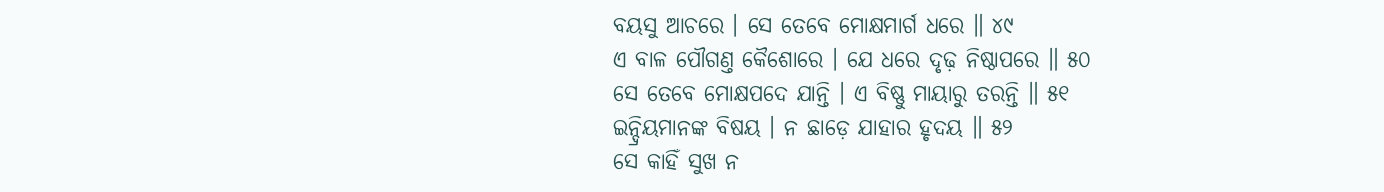ବୟସୁ ଆଚରେ । ସେ ତେବେ ମୋକ୍ଷମାର୍ଗ ଧରେ ॥ ୪୯
ଏ ବାଳ ପୌଗଣ୍ତ କୈଶୋରେ । ଯେ ଧରେ ଦୃଢ଼ ନିଷ୍ଠାପରେ ॥ ୫୦
ସେ ତେବେ ମୋକ୍ଷପଦେ ଯାନ୍ତି । ଏ ବିଷ୍ଣୁ ମାୟାରୁ ତରନ୍ତି ॥ ୫୧
ଇନ୍ଦ୍ରିୟମାନଙ୍କ ବିଷୟ । ନ ଛାଡ଼େ ଯାହାର ହୃଦୟ ॥ ୫୨
ସେ କାହିଁ ସୁଖ ନ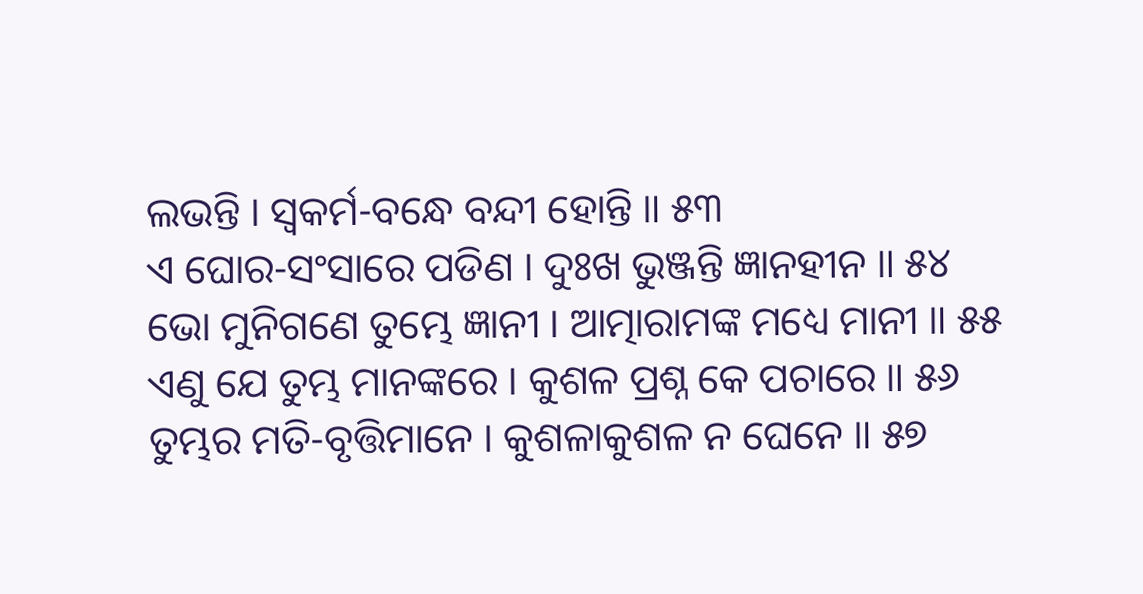ଲଭନ୍ତି । ସ୍ୱକର୍ମ-ବନ୍ଧେ ବନ୍ଦୀ ହୋନ୍ତି ॥ ୫୩
ଏ ଘୋର-ସଂସାରେ ପଡିଣ । ଦୁଃଖ ଭୁଞ୍ଜନ୍ତି ଜ୍ଞାନହୀନ ॥ ୫୪
ଭୋ ମୁନିଗଣେ ତୁମ୍ଭେ ଜ୍ଞାନୀ । ଆତ୍ମାରାମଙ୍କ ମଧ୍ୟେ ମାନୀ ॥ ୫୫
ଏଣୁ ଯେ ତୁମ୍ଭ ମାନଙ୍କରେ । କୁଶଳ ପ୍ରଶ୍ନ କେ ପଚାରେ ॥ ୫୬
ତୁମ୍ଭର ମତି-ବୃତ୍ତିମାନେ । କୁଶଳାକୁଶଳ ନ ଘେନେ ॥ ୫୭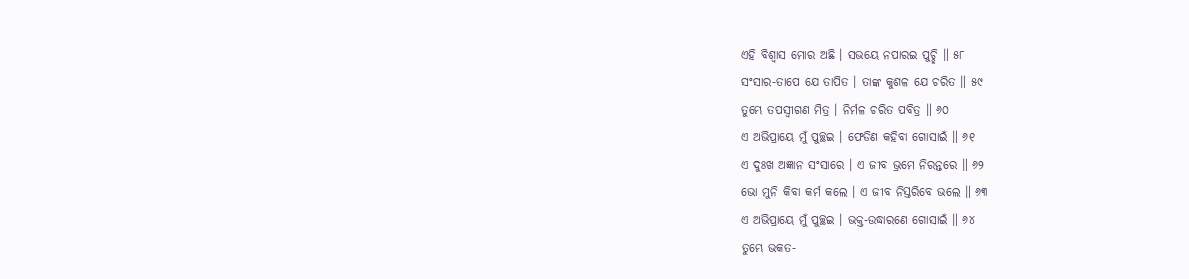ଏହି ବିଶ୍ୱାସ ମୋର ଅଛି । ସଭୟେ ନପାରଇ ପୁଚ୍ଛି ॥ ୫୮
ସଂସାର-ତାପେ ଯେ ତାପିତ । ତାଙ୍କ କୁଶଳ ଯେ ଚରିତ ॥ ୫୯
ତୁମ୍ଭେ ତପସ୍ୱୀଗଣ ମିତ୍ର । ନିର୍ମଳ ଚରିତ ପବିତ୍ର ॥ ୬୦
ଏ ଅଭିପ୍ରାୟେ ମୁଁ ପୁଚ୍ଛଇ । ଫେଡିଣ କହିବା ଗୋସାଇଁ ॥ ୬୧
ଏ ଦୁଃଖ ଅଜ୍ଞାନ ସଂସାରେ । ଏ ଜୀବ ଭ୍ରମେ ନିରନ୍ତରେ ॥ ୬୨
ଭୋ ମୁନି କିବା କର୍ମ କଲେ । ଏ ଜୀବ ନିସ୍ତରିବେ ଭଲେ ॥ ୬୩
ଏ ଅଭିପ୍ରାୟେ ମୁଁ ପୁଚ୍ଛଇ । ଭକ୍ତ-ଉଦ୍ଧାରଣେ ଗୋସାଇଁ ॥ ୬୪
ତୁମ୍ଭେ ଭକତ-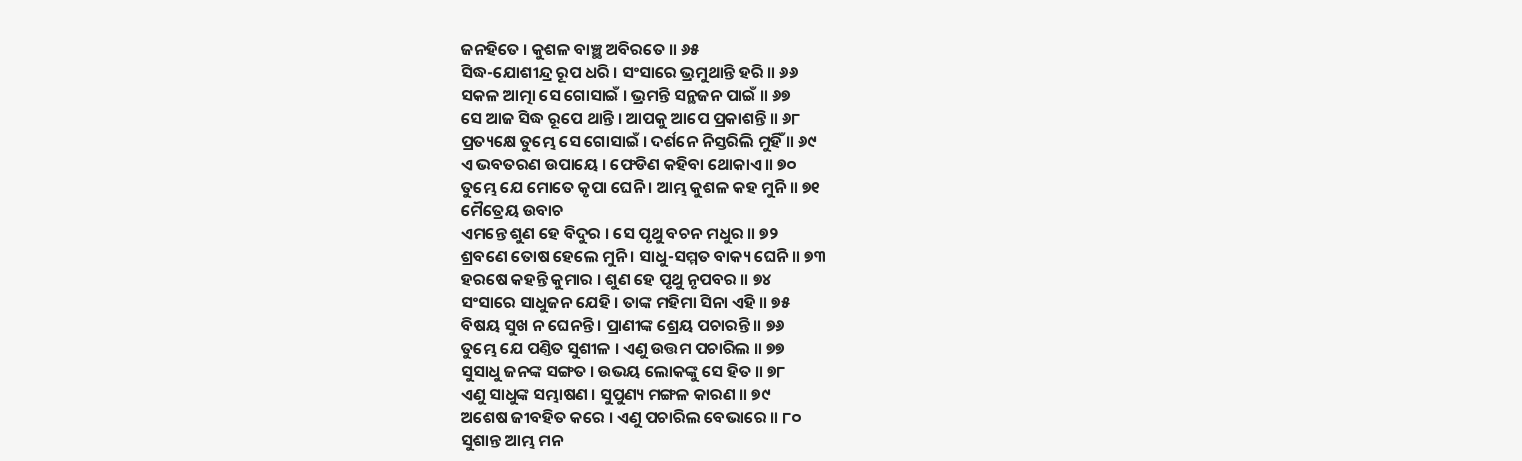ଜନହିତେ । କୁଶଳ ବାଞ୍ଛ ଅବିରତେ ॥ ୬୫
ସିଦ୍ଧ-ଯୋଶୀନ୍ଦ୍ର ରୂପ ଧରି । ସଂସାରେ ଭ୍ରମୁଥାନ୍ତି ହରି ॥ ୬୬
ସକଳ ଆତ୍ମା ସେ ଗୋସାଇଁ । ଭ୍ରମନ୍ତି ସନ୍ଥଜନ ପାଇଁ ॥ ୬୭
ସେ ଆଜ ସିଦ୍ଧ ରୂପେ ଥାନ୍ତି । ଆପକୁ ଆପେ ପ୍ରକାଶନ୍ତି ॥ ୬୮
ପ୍ରତ୍ୟକ୍ଷେ ତୁମ୍ଭେ ସେ ଗୋସାଇଁ । ଦର୍ଶନେ ନିସ୍ତରିଲି ମୁହିଁ ॥ ୬୯
ଏ ଭବତରଣ ଉପାୟେ । ଫେଡିଣ କହିବା ଥୋକାଏ ॥ ୭୦
ତୁମ୍ଭେ ଯେ ମୋତେ କୃପା ଘେନି । ଆମ୍ଭ କୁଶଳ କହ ମୁନି ॥ ୭୧
ମୈତ୍ରେୟ ଉବାଚ
ଏମନ୍ତେ ଶୁଣ ହେ ବିଦୁର । ସେ ପୃଥୁ ବଚନ ମଧୁର ॥ ୭୨
ଶ୍ରବଣେ ତୋଷ ହେଲେ ମୁନି । ସାଧୁ-ସମ୍ମତ ବାକ୍ୟ ଘେନି ॥ ୭୩
ହରଷେ କହନ୍ତି କୁମାର । ଶୁଣ ହେ ପୃଥୁ ନୃପବର ॥ ୭୪
ସଂସାରେ ସାଧୁଜନ ଯେହି । ତାଙ୍କ ମହିମା ସିନା ଏହି ॥ ୭୫
ବିଷୟ ସୁଖ ନ ଘେନନ୍ତି । ପ୍ରାଣୀଙ୍କ ଶ୍ରେୟ ପଚାରନ୍ତି ॥ ୭୬
ତୁମ୍ଭେ ଯେ ପଣ୍ତିତ ସୁଶୀଳ । ଏଣୁ ଉତ୍ତମ ପଚାରିଲ ॥ ୭୭
ସୁସାଧୁ ଜନଙ୍କ ସଙ୍ଗତ । ଉଭୟ ଲୋକଙ୍କୁ ସେ ହିତ ॥ ୭୮
ଏଣୁ ସାଧୁଙ୍କ ସମ୍ଭାଷଣ । ସୁପୁଣ୍ୟ ମଙ୍ଗଳ କାରଣ ॥ ୭୯
ଅଶେଷ ଜୀବହିତ କରେ । ଏଣୁ ପଚାରିଲ ବେଭାରେ ॥ ୮୦
ସୁଶାନ୍ତ ଆମ୍ଭ ମନ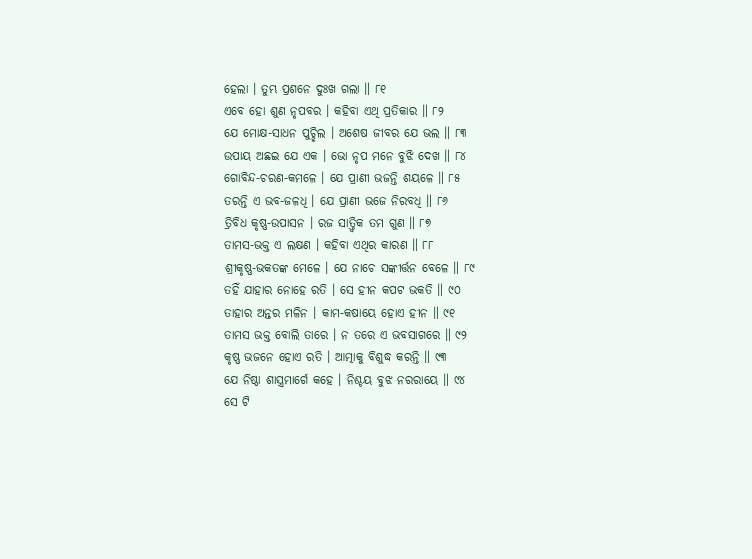ହେଲା । ତୁମ୍ଭ ପ୍ରଶନେ ଦୁଃଖ ଗଲା ॥ ୮୧
ଏବେ ହୋ ଶୁଣ ନୃପବର । କହିବା ଏଥି ପ୍ରତିକାର ॥ ୮୨
ଯେ ମୋକ୍ଷ-ସାଧନ ପୁଚ୍ଛିଲ । ଅଶେଷ ଜୀବର ଯେ ଭଲ ॥ ୮୩
ଉପାୟ ଅଛଇ ଯେ ଏକ । ଭୋ ନୃପ ମନେ ବୁଝି ଦେଖ ॥ ୮୪
ଗୋବିନ୍ଦ-ଚରଣ-କମଳେ । ଯେ ପ୍ରାଣୀ ଭଜନ୍ତି ଶୟଳେ ॥ ୮୫
ତରନ୍ତି ଏ ଭବ-ଜଳଧି । ଯେ ପ୍ରାଣୀ ଭଜେ ନିରବଧି ॥ ୮୬
ତ୍ରିବିଧ କୃଷ୍ଣ-ଉପାସନ । ରଜ ସାତ୍ତ୍ୱିକ ତମ ଗୁଣ ॥ ୮୭
ତାମସ-ଭକ୍ତ ଏ ଲକ୍ଷଣ । କହିବା ଏଥିର କାରଣ ॥ ୮୮
ଶ୍ରୀକୃଷ୍ଣ-ଭକତଙ୍କ ମେଳେ । ଯେ ନାଚେ ସଙ୍କୀର୍ତ୍ତନ ବେଳେ ॥ ୮୯
ତହିଁ ଯାହାର ନୋହେ ରତି । ସେ ହୀନ କପଟ ଭକତି ॥ ୯୦
ତାହାର ଅନ୍ତର ମଳିନ । କାମ-କଷାୟେ ହୋଏ ହୀନ ॥ ୯୧
ତାମସ ଭକ୍ତ ବୋଲି ତାରେ । ନ ତରେ ଏ ଭବସାଗରେ ॥ ୯୨
କୃଷ୍ଣ ଭଜନେ ହୋଏ ରତି । ଆତ୍ମାକୁ ବିଶୁଦ୍ଧ କରନ୍ତି ॥ ୯୩
ଯେ ନିଷ୍ଠା ଶାସ୍ତ୍ରମାର୍ଗେ କହେ । ନିଶ୍ଚୟ ବୁଝ ନରରାୟେ ॥ ୯୪
ସେ ଟି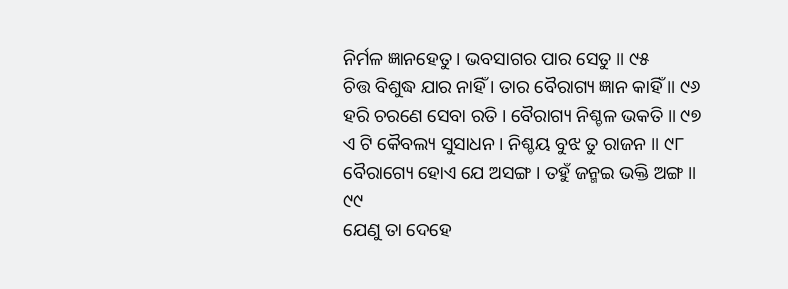ନିର୍ମଳ ଜ୍ଞାନହେତୁ । ଭବସାଗର ପାର ସେତୁ ॥ ୯୫
ଚିତ୍ତ ବିଶୁଦ୍ଧ ଯାର ନାହିଁ । ତାର ବୈରାଗ୍ୟ ଜ୍ଞାନ କାହିଁ ॥ ୯୬
ହରି ଚରଣେ ସେବା ରତି । ବୈରାଗ୍ୟ ନିଶ୍ଚଳ ଭକତି ॥ ୯୭
ଏ ଟି କୈବଲ୍ୟ ସୁସାଧନ । ନିଶ୍ଚୟ ବୁଝ ତୁ ରାଜନ ॥ ୯୮
ବୈରାଗ୍ୟେ ହୋଏ ଯେ ଅସଙ୍ଗ । ତହୁଁ ଜନ୍ମଇ ଭକ୍ତି ଅଙ୍ଗ ॥ ୯୯
ଯେଣୁ ତା ଦେହେ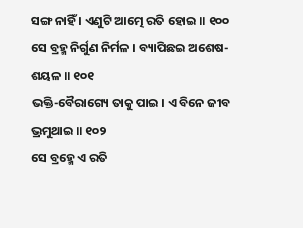ସଙ୍ଗ ନାହିଁ । ଏଣୁଟି ଆତ୍ମେ ରତି ହୋଇ ॥ ୧୦୦
ସେ ବ୍ରହ୍ମ ନିର୍ଗୁଣ ନିର୍ମଳ । ବ୍ୟାପିଛଇ ଅଶେଷ-ଶୟଳ ॥ ୧୦୧
ଭକ୍ତି-ବୈରାଗ୍ୟେ ତାକୁ ପାଇ । ଏ ବିନେ ଜୀବ ଭ୍ରମୁଥାଇ ॥ ୧୦୨
ସେ ବ୍ରହ୍ମେ ଏ ରତି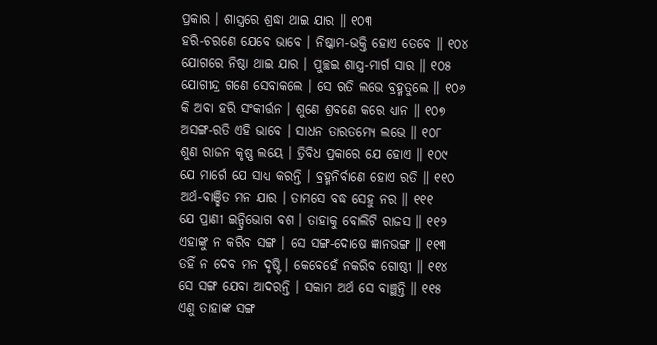ପ୍ରକାର । ଶାସ୍ତ୍ରରେ ଶ୍ରଦ୍ଧା ଥାଇ ଯାର ॥ ୧୦୩
ହରି-ଚରଣେ ଯେବେ ଭାବେ । ନିଷ୍କାମ-ଭକ୍ତି ହୋଏ ତେବେ ॥ ୧୦୪
ଯୋଗରେ ନିଷ୍ଠା ଥାଇ ଯାର । ପୁଚ୍ଛଇ ଶାସ୍ତ୍ର-ମାର୍ଗ ସାର ॥ ୧୦୫
ଯୋଗୀନ୍ଦ୍ର ଗଣେ ସେବାକଲେ । ସେ ଋତି ଲଭେ ବ୍ରହ୍ମତୁଲେ ॥ ୧୦୬
କି ଅବା ହରି ସଂକୀର୍ତ୍ତନ । ଶୁଣେ ଶ୍ରବଣେ କରେ ଧ୍ୟାନ ॥ ୧୦୭
ଅସଙ୍ଗ-ରତି ଏହି ଭାବେ । ସାଧନ ତାରତମ୍ୟେ ଲଭେ ॥ ୧୦୮
ଶୁଣ ରାଜନ କୃଷ୍ଣ ଲୟେ । ତ୍ରିବିଧ ପ୍ରକାରେ ଯେ ହୋଏ ॥ ୧୦୯
ଯେ ମାର୍ଗେ ଯେ ସାଧ୍ୟ କରନ୍ତି । ବ୍ରହ୍ମନିର୍ବାଣେ ହୋଏ ରତି ॥ ୧୧୦
ଅର୍ଥ-ବାଞ୍ଛିତ ମନ ଯାର । ତାମସେ ବଦ୍ଧ ସେହୁ ନର ॥ ୧୧୧
ଯେ ପ୍ରାଣୀ ଇନ୍ଦ୍ରିଭୋଗ ବଶ । ତାହାକୁ ବୋଲିଟି ରାଜସ ॥ ୧୧୨
ଏହାଙ୍କୁ ନ କରିବ ସଙ୍ଗ । ସେ ସଙ୍ଗ-ଦୋଷେ ଜ୍ଞାନଭଙ୍ଗ ॥ ୧୧୩
ତହିଁ ନ ଦେବ ମନ ଦୃଷ୍ଟି । କେବେହେଁ ନକରିବ ଗୋଷ୍ଠୀ ॥ ୧୧୪
ସେ ସଙ୍ଗ ଯେବା ଆଦରନ୍ତି । ସକାମ ଅର୍ଥ ସେ ବାଞ୍ଛନ୍ତି ॥ ୧୧୫
ଏଣୁ ତାହାଙ୍କ ସଙ୍ଗ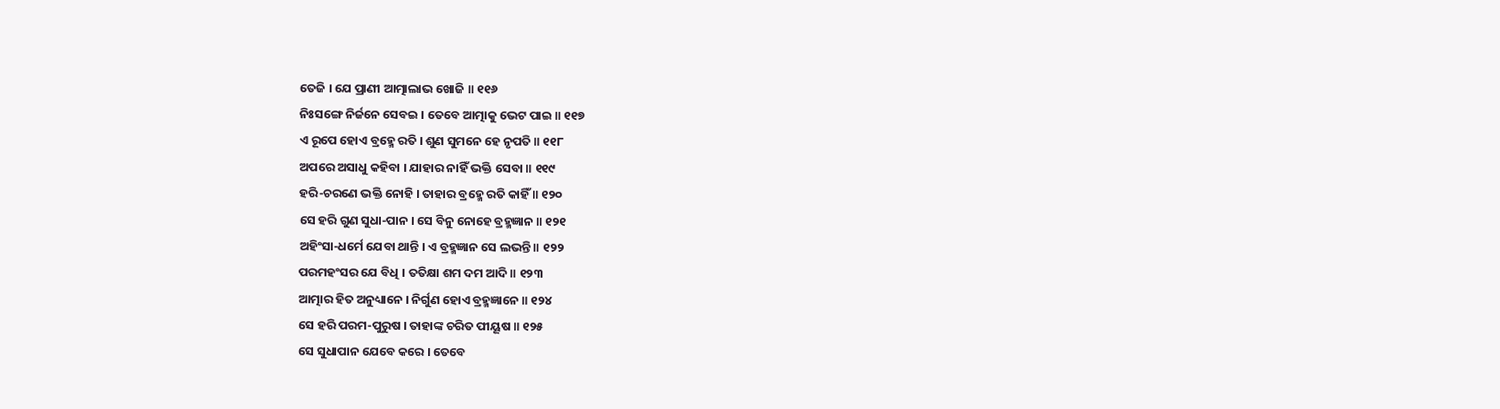ତେଜି । ଯେ ପ୍ରାଣୀ ଆତ୍ମାଲାଭ ଖୋଜି ॥ ୧୧୬
ନିଃସଙ୍ଗେ ନିର୍ଜନେ ସେବଇ । ତେବେ ଆତ୍ମାକୁ ଭେଟ ପାଇ ॥ ୧୧୭
ଏ ରୂପେ ହୋଏ ବ୍ରହ୍ମେ ରତି । ଶୁଣ ସୁମନେ ହେ ନୃପତି ॥ ୧୧୮
ଅପରେ ଅସାଧୁ କହିବା । ଯାହାର ନାହିଁ ଭକ୍ତି ସେବା ॥ ୧୧୯
ହରି-ଚରଣେ ଭକ୍ତି ନୋହି । ତାହାର ବ୍ରହ୍ମେ ରତି କାହିଁ ॥ ୧୨୦
ସେ ହରି ଗୁଣ ସୁଧା-ପାନ । ସେ ବିନୁ ନୋହେ ବ୍ରହ୍ମଜ୍ଞାନ ॥ ୧୨୧
ଅହିଂସା-ଧର୍ମେ ଯେବା ଥାନ୍ତି । ଏ ବ୍ରହ୍ମଜ୍ଞାନ ସେ ଲଭନ୍ତି ॥ ୧୨୨
ପରମହଂସର ଯେ ବିଧି । ତତିକ୍ଷା ଶମ ଦମ ଆଦି ॥ ୧୨୩
ଆତ୍ମାର ହିତ ଅନୁଧ୍ୟାନେ । ନିର୍ଗୁଣ ହୋଏ ବ୍ରହ୍ମଜ୍ଞାନେ ॥ ୧୨୪
ସେ ହରି ପରମ-ପୁରୁଷ । ତାହାଙ୍କ ଚରିତ ପୀୟୂଷ ॥ ୧୨୫
ସେ ସୁଧାପାନ ଯେବେ କରେ । ତେବେ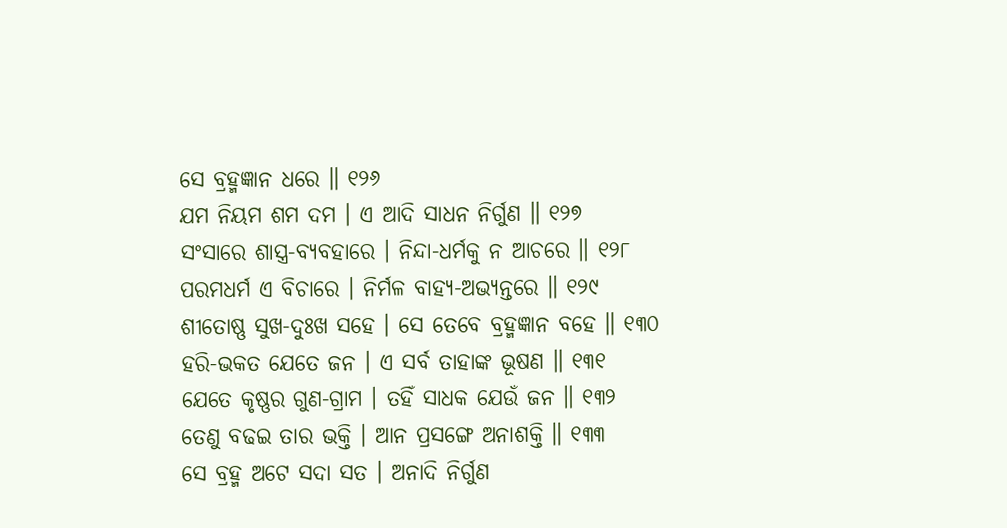ସେ ବ୍ରହ୍ମଜ୍ଞାନ ଧରେ ॥ ୧୨୬
ଯମ ନିୟମ ଶମ ଦମ । ଏ ଆଦି ସାଧନ ନିର୍ଗୁଣ ॥ ୧୨୭
ସଂସାରେ ଶାସ୍ତ୍ର-ବ୍ୟବହାରେ । ନିନ୍ଦା-ଧର୍ମକୁ ନ ଆଚରେ ॥ ୧୨୮
ପରମଧର୍ମ ଏ ବିଚାରେ । ନିର୍ମଳ ବାହ୍ୟ-ଅଭ୍ୟନ୍ତରେ ॥ ୧୨୯
ଶୀତୋଷ୍ଣ ସୁଖ-ଦୁଃଖ ସହେ । ସେ ତେବେ ବ୍ରହ୍ମଜ୍ଞାନ ବହେ ॥ ୧୩୦
ହରି-ଭକତ ଯେତେ ଜନ । ଏ ସର୍ବ ତାହାଙ୍କ ଭୂଷଣ ॥ ୧୩୧
ଯେତେ କୃଷ୍ଣର ଗୁଣ-ଗ୍ରାମ । ତହିଁ ସାଧକ ଯେଉଁ ଜନ ॥ ୧୩୨
ତେଣୁ ବଢଇ ତାର ଭକ୍ତି । ଆନ ପ୍ରସଙ୍ଗେ ଅନାଶକ୍ତି ॥ ୧୩୩
ସେ ବ୍ରହ୍ମ ଅଟେ ସଦା ସତ । ଅନାଦି ନିର୍ଗୁଣ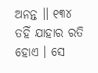ଅନନ୍ତ ॥ ୧୩୪
ତହିଁ ଯାହାର ରତି ହୋଏ । ସେ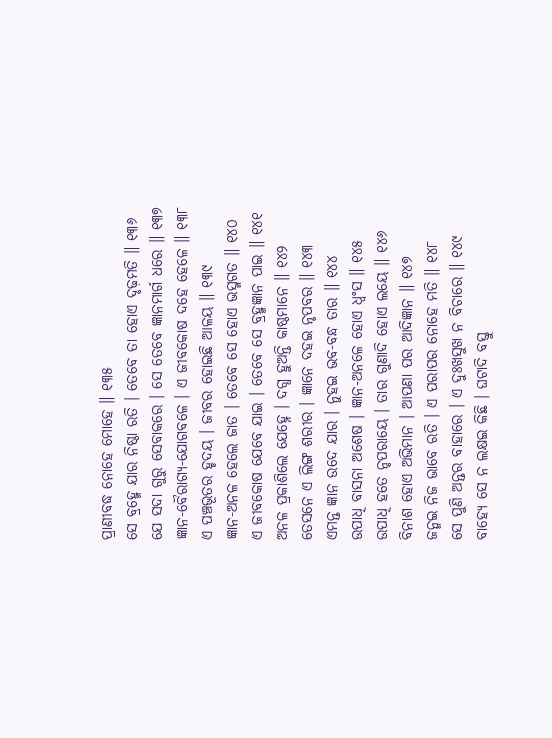ପ୍ରାଣୀବଦ୍ଧ ନୋହେ ମୋହେ ॥ ୧୩୫
ସେ ବ୍ରହ୍ମେ ଯାର ନିଷ୍ଠା ରତି । ତେବେ ତା ହୋଏ ଦୃଢ଼ମତି ॥ ୧୩୬
ଯେ ସଦା ଗୁରୁ ସେବାକରେ । ସେ ତେବେ ଜ୍ଞାନମାର୍ଗ ଧରେ ॥ ୧୩୭
ଜ୍ଞାନ-ବୈରାଗ୍ୟ-ଯୋଗବଳେ । ଏ ଜୀବକୋଷ ଦହେ ହେଳେ ॥ ୧୩୮
ଏ ପଞ୍ଚଭୂତର ହୃଦୟ । ଜୀବର ହୋଇଛି ଆଳୟ ॥ ୧୩୯
ଜ୍ଞାନ-ଅନଳ ହେଲେ ଜାତ । ତେବେ ସେ ହୋଏ ଭସ୍ମଗତ ॥ ୧୪୦
ଏ ଜୀବକୋଷ ଯେବେ ଯାଇ । ତେବେ ସେ ବ୍ରହ୍ମଜ୍ଞାନ ପାଇ ॥ ୧୪୧
ଅନଳ ପ୍ରକାଶିଲେ ଯେହ୍ନେ । ଦଗ୍ଧ ହୁଅନ୍ତି କାଷ୍ଠମାନେ ॥ ୧୪୨
ତେସନେ ଏ ଲିଙ୍ଗ ଶରୀର । ଜ୍ଞାନେ ଦହଇ ନୃପବର ॥ ୧୪୩
ଏମନ୍ତ ଜ୍ଞାନ ଉଦେ ଯାର । ନୁହଇ ଭବ-ବନ୍ଧ ତାର ॥ ୧୪୪
ଉପାଧି ବାସନା ଅଶେଷ । ଜ୍ଞାନ-ଅନଳେ ହୋଏ ଧ୍ୱଂସ ॥ ୧୪୫
ଉପାଧି ହତେ ନୃପରାୟେ । ତାର ଗୁଣାଦି ହୋଏ ଲୟେ ॥ ୧୪୬
ବିନାଶ ହୋଏ ଅଭିମାନ । ଆପଣା ପର ଆଦିଜ୍ଞାନ ॥ ୧୪୭
ଜନ୍ମଇ ନିଜ ଭାବେ ରତି । ଏ ପରାପର ନୋହେ ମତି ॥ ୧୪୮
ସେ ପୁଣି ଅନ୍ତର ବାହାରେ । ଏ ଦୁଃଖସୁଖ ନ ବିଚାରେ ॥ ୧୪୯
ବାହ୍ୟେ ସେ ନ ଲକ୍ଷଇ କିଛି । ଘଟାଦି ବସ୍ତୁ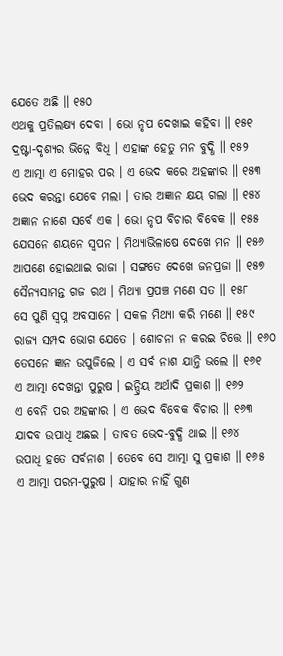ଯେତେ ଅଛି ॥ ୧୫୦
ଏଥକୁ ପ୍ରତିଲକ୍ଷ୍ୟ ଦେବା । ଭୋ ନୃପ ଦେଖାଇ କହିବା ॥ ୧୫୧
ଦ୍ରଷ୍ଟା-ଦୃଶ୍ୟର ଭିନ୍ନେ ବିଧି । ଏହାଙ୍କ ହେତୁ ମନ ବୁଦ୍ଧି ॥ ୧୫୨
ଏ ଆତ୍ମା ଏ ମୋହର ପର । ଏ ଭେଦ କରେ ଅହଙ୍କାର ॥ ୧୫୩
ଭେଦ କରନ୍ତା ଯେବେ ମଲା । ତାର ଅଜ୍ଞାନ କ୍ଷୟ ଗଲା ॥ ୧୫୪
ଅଜ୍ଞାନ ନାଶେ ସର୍ବେ ଏକ । ଭୋ ନୃପ ବିଚାର ବିବେକ ॥ ୧୫୫
ଯେସନେ ଶୟନେ ସ୍ୱପନ । ମିଥ୍ୟାଭିଳାଷେ ଦେଖେ ମନ ॥ ୧୫୬
ଆପଣେ ହୋଇଥାଇ ରାଜା । ସଙ୍ଗତେ ଦେଖେ ଜନପ୍ରଜା ॥ ୧୫୭
ସୈନ୍ୟସାମନ୍ତ ଗଜ ରଥ । ମିଥ୍ୟା ପ୍ରପଞ୍ଚ ମଣେ ସତ ॥ ୧୫୮
ସେ ପୁଣି ସ୍ୱପ୍ନ ଅବସାନେ । ସକଳ ମିଥ୍ୟା କରି ମଣେ ॥ ୧୫୯
ରାଜ୍ୟ ସମ୍ପଦ ଭୋଗ ଯେତେ । ଶୋଚନା ନ କରଇ ଚିତ୍ତେ ॥ ୧୬୦
ତେସନେ ଜ୍ଞାନ ଉପୁଜିଲେ । ଏ ସର୍ବ ନାଶ ଯାନ୍ତି ଭଲେ ॥ ୧୬୧
ଏ ଆତ୍ମା ଦେଖନ୍ତା ପୁରୁଷ । ଇନ୍ଦ୍ରିୟ ଅର୍ଥାଦି ପ୍ରକାଶ ॥ ୧୬୨
ଏ ବେନି ପର ଅହଙ୍କାର । ଏ ଭେଦ ବିବେକ ବିଚାର ॥ ୧୬୩
ଯାଦବ ଉପାଧି ଅଛଇ । ତାବତ ଭେଦ-ବୁଦ୍ଧି ଥାଇ ॥ ୧୬୪
ଉପାଧି ହତେ ସର୍ବନାଶ । ତେବେ ସେ ଆତ୍ମା ସୁ ପ୍ରକାଶ ॥ ୧୬୫
ଏ ଆତ୍ମା ପରମ-ପୁରୁଷ । ଯାହାର ନାହିଁ ଗୁଣ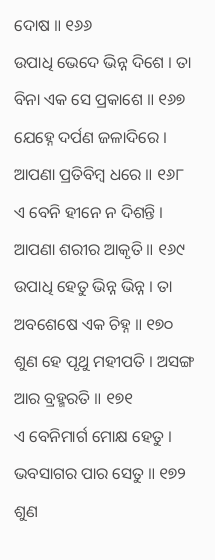ଦୋଷ ॥ ୧୬୬
ଉପାଧି ଭେଦେ ଭିନ୍ନ ଦିଶେ । ତା ବିନା ଏକ ସେ ପ୍ରକାଶେ ॥ ୧୬୭
ଯେହ୍ନେ ଦର୍ପଣ ଜଳାଦିରେ । ଆପଣା ପ୍ରତିବିମ୍ବ ଧରେ ॥ ୧୬୮
ଏ ବେନି ହୀନେ ନ ଦିଶନ୍ତି । ଆପଣା ଶରୀର ଆକୃତି ॥ ୧୬୯
ଉପାଧି ହେତୁ ଭିନ୍ନ ଭିନ୍ନ । ତା ଅବଶେଷେ ଏକ ଚିହ୍ନ ॥ ୧୭୦
ଶୁଣ ହେ ପୃଥୁ ମହୀପତି । ଅସଙ୍ଗ ଆର ବ୍ରହ୍ମରତି ॥ ୧୭୧
ଏ ବେନିମାର୍ଗ ମୋକ୍ଷ ହେତୁ । ଭବସାଗର ପାର ସେତୁ ॥ ୧୭୨
ଶୁଣ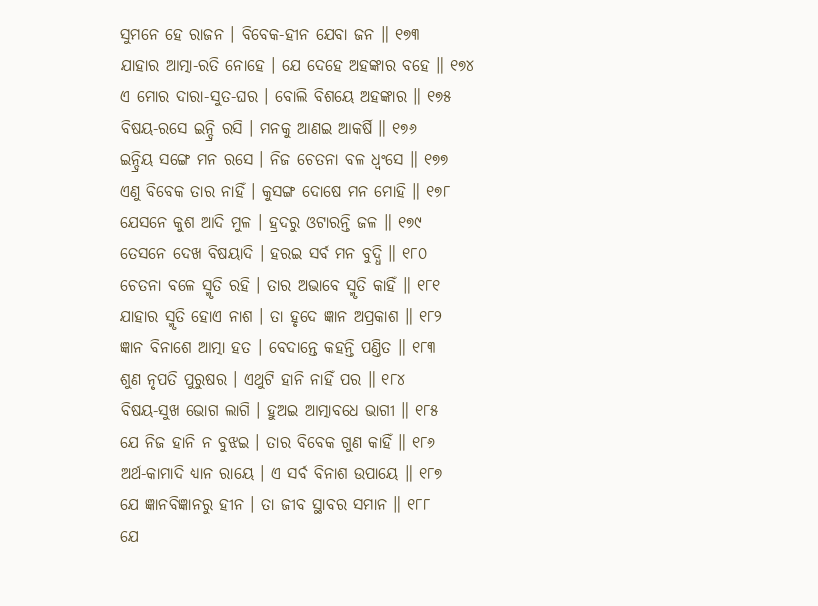ସୁମନେ ହେ ରାଜନ । ବିବେକ-ହୀନ ଯେବା ଜନ ॥ ୧୭୩
ଯାହାର ଆତ୍ମା-ରତି ନୋହେ । ଯେ ଦେହେ ଅହଙ୍କାର ବହେ ॥ ୧୭୪
ଏ ମୋର ଦାରା-ସୁତ-ଘର । ବୋଲି ବିଶୟେ ଅହଙ୍କାର ॥ ୧୭୫
ବିଷୟ-ରସେ ଇନ୍ଦ୍ରି ରସି । ମନକୁ ଆଣଇ ଆକର୍ଷି ॥ ୧୭୬
ଇନ୍ଦ୍ରିୟ ସଙ୍ଗେ ମନ ରସେ । ନିଜ ଚେତନା ବଳ ଧ୍ୱଂସେ ॥ ୧୭୭
ଏଣୁ ବିବେକ ତାର ନାହିଁ । କୁସଙ୍ଗ ଦୋଷେ ମନ ମୋହି ॥ ୧୭୮
ଯେସନେ କୁଶ ଆଦି ମୁଳ । ହ୍ରଦରୁ ଓଟାରନ୍ତି ଜଳ ॥ ୧୭୯
ତେସନେ ଦେଖ ବିଷୟାଦି । ହରଇ ସର୍ବ ମନ ବୁଦ୍ଧି ॥ ୧୮୦
ଚେତନା ବଳେ ସ୍ମୃତି ରହି । ତାର ଅଭାବେ ସ୍ମୃତି କାହିଁ ॥ ୧୮୧
ଯାହାର ସ୍ମୃତି ହୋଏ ନାଶ । ତା ହୃଦେ ଜ୍ଞାନ ଅପ୍ରକାଶ ॥ ୧୮୨
ଜ୍ଞାନ ବିନାଶେ ଆତ୍ମା ହତ । ବେଦାନ୍ତେ କହନ୍ତି ପଣ୍ତିତ ॥ ୧୮୩
ଶୁଣ ନୃପତି ପୁରୁଷର । ଏଥୁଟି ହାନି ନାହିଁ ପର ॥ ୧୮୪
ବିଷୟ-ସୁଖ ଭୋଗ ଲାଗି । ହୁଅଇ ଆତ୍ମାବଧେ ଭାଗୀ ॥ ୧୮୫
ଯେ ନିଜ ହାନି ନ ବୁଝଇ । ତାର ବିବେକ ଗୁଣ କାହିଁ ॥ ୧୮୬
ଅର୍ଥ-କାମାଦି ଧ୍ୟାନ ରାୟେ । ଏ ସର୍ବ ବିନାଶ ଉପାୟେ ॥ ୧୮୭
ଯେ ଜ୍ଞାନବିଜ୍ଞାନରୁ ହୀନ । ତା ଜୀବ ସ୍ଥାବର ସମାନ ॥ ୧୮୮
ଯେ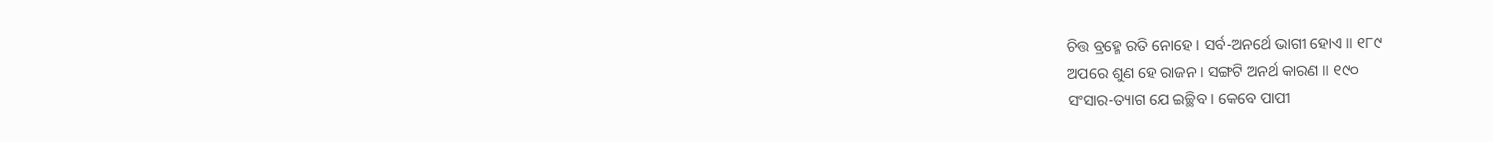ଚିତ୍ତ ବ୍ରହ୍ମେ ରତି ନୋହେ । ସର୍ବ-ଅନର୍ଥେ ଭାଗୀ ହୋଏ ॥ ୧୮୯
ଅପରେ ଶୁଣ ହେ ରାଜନ । ସଙ୍ଗଟି ଅନର୍ଥ କାରଣ ॥ ୧୯୦
ସଂସାର-ତ୍ୟାଗ ଯେ ଇଚ୍ଛିବ । କେବେ ପାପୀ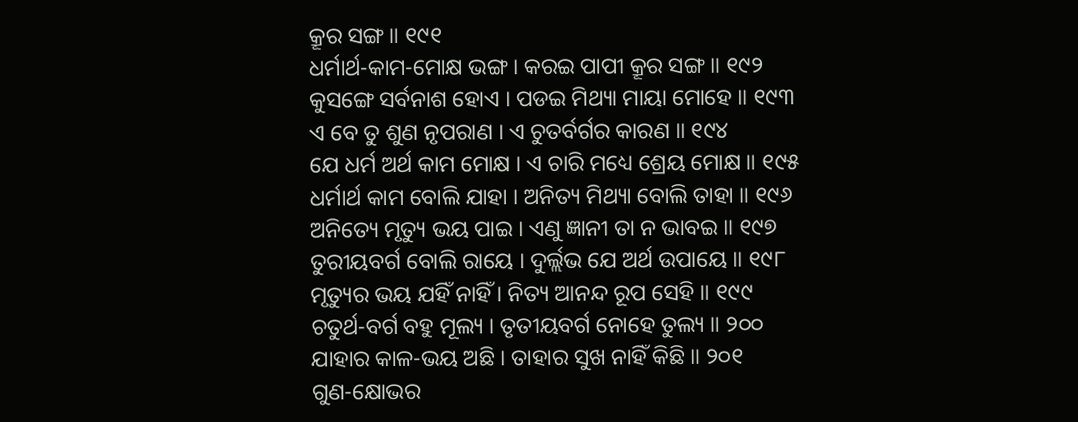କ୍ରୂର ସଙ୍ଗ ॥ ୧୯୧
ଧର୍ମାର୍ଥ-କାମ-ମୋକ୍ଷ ଭଙ୍ଗ । କରଇ ପାପୀ କ୍ରୂର ସଙ୍ଗ ॥ ୧୯୨
କୁସଙ୍ଗେ ସର୍ବନାଶ ହୋଏ । ପଡଇ ମିଥ୍ୟା ମାୟା ମୋହେ ॥ ୧୯୩
ଏ ବେ ତୁ ଶୁଣ ନୃପରାଣ । ଏ ଚୁତର୍ବର୍ଗର କାରଣ ॥ ୧୯୪
ଯେ ଧର୍ମ ଅର୍ଥ କାମ ମୋକ୍ଷ । ଏ ଚାରି ମଧ୍ୟେ ଶ୍ରେୟ ମୋକ୍ଷ ॥ ୧୯୫
ଧର୍ମାର୍ଥ କାମ ବୋଲି ଯାହା । ଅନିତ୍ୟ ମିଥ୍ୟା ବୋଲି ତାହା ॥ ୧୯୬
ଅନିତ୍ୟେ ମୃତ୍ୟୁ ଭୟ ପାଇ । ଏଣୁ ଜ୍ଞାନୀ ତା ନ ଭାବଇ ॥ ୧୯୭
ତୁରୀୟବର୍ଗ ବୋଲି ରାୟେ । ଦୁର୍ଲ୍ଲଭ ଯେ ଅର୍ଥ ଉପାୟେ ॥ ୧୯୮
ମୃତ୍ୟୁର ଭୟ ଯହିଁ ନାହିଁ । ନିତ୍ୟ ଆନନ୍ଦ ରୂପ ସେହି ॥ ୧୯୯
ଚତୁର୍ଥ-ବର୍ଗ ବହୁ ମୂଲ୍ୟ । ତୃତୀୟବର୍ଗ ନୋହେ ତୁଲ୍ୟ ॥ ୨୦୦
ଯାହାର କାଳ-ଭୟ ଅଛି । ତାହାର ସୁଖ ନାହିଁ କିଛି ॥ ୨୦୧
ଗୁଣ-କ୍ଷୋଭର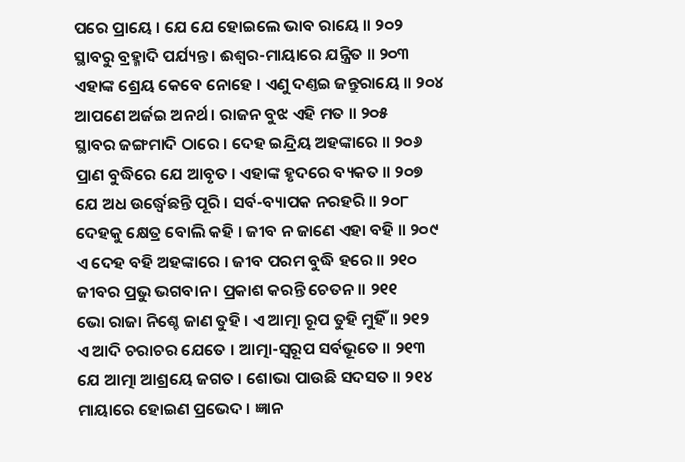ପରେ ପ୍ରାୟେ । ଯେ ଯେ ହୋଇଲେ ଭାବ ରାୟେ ॥ ୨୦୨
ସ୍ଥାବରୁ ବ୍ରହ୍ମାଦି ପର୍ଯ୍ୟନ୍ତ । ଈଶ୍ୱର-ମାୟାରେ ଯନ୍ତ୍ରିତ ॥ ୨୦୩
ଏହାଙ୍କ ଶ୍ରେୟ କେବେ ନୋହେ । ଏଣୁ ଦଣ୍ତଇ ଜନ୍ତୁରାୟେ ॥ ୨୦୪
ଆପଣେ ଅର୍ଜଇ ଅନର୍ଥ । ରାଜନ ବୁଝ ଏହି ମତ ॥ ୨୦୫
ସ୍ଥାବର ଜଙ୍ଗମାଦି ଠାରେ । ଦେହ ଇନ୍ଦ୍ରିୟ ଅହଙ୍କାରେ ॥ ୨୦୬
ପ୍ରାଣ ବୁଦ୍ଧିରେ ଯେ ଆବୃତ । ଏହାଙ୍କ ହୃଦରେ ବ୍ୟକତ ॥ ୨୦୭
ଯେ ଅଧ ଉର୍ଦ୍ଧ୍ୱେଛନ୍ତି ପୂରି । ସର୍ବ-ବ୍ୟାପକ ନରହରି ॥ ୨୦୮
ଦେହକୁ କ୍ଷେତ୍ର ବୋଲି କହି । ଜୀବ ନ ଜାଣେ ଏହା ବହି ॥ ୨୦୯
ଏ ଦେହ ବହି ଅହଙ୍କାରେ । ଜୀବ ପରମ ବୁଦ୍ଧି ହରେ ॥ ୨୧୦
ଜୀବର ପ୍ରଭୁ ଭଗବାନ । ପ୍ରକାଶ କରନ୍ତି ଚେତନ ॥ ୨୧୧
ଭୋ ରାଜା ନିଶ୍ଚେ ଜାଣ ତୁହି । ଏ ଆତ୍ମା ରୂପ ତୁହି ମୁହିଁ ॥ ୨୧୨
ଏ ଆଦି ଚରାଚର ଯେତେ । ଆତ୍ମା-ସ୍ୱରୂପ ସର୍ବଭୂତେ ॥ ୨୧୩
ଯେ ଆତ୍ମା ଆଶ୍ରୟେ ଜଗତ । ଶୋଭା ପାଉଛି ସଦସତ ॥ ୨୧୪
ମାୟାରେ ହୋଇଣ ପ୍ରଭେଦ । ଜ୍ଞାନ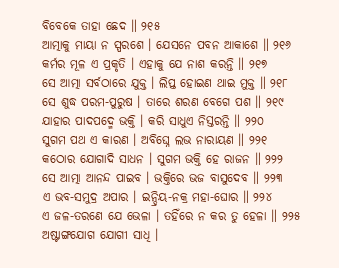ବିବେକେ ତାହା ଛେଦ ॥ ୨୧୫
ଆତ୍ମାକୁ ମାୟା ନ ସ୍ପରଶେ । ଯେସନେ ପବନ ଆକାଶେ ॥ ୨୧୬
କର୍ମର ମୂଳ ଏ ପ୍ରକୃତି । ଏହାକୁ ଯେ ନାଶ କରନ୍ତି ॥ ୨୧୭
ସେ ଆତ୍ମା ସର୍ବଠାରେ ଯୁକ୍ତ । ଲିପ୍ତ ହୋଇଣ ଥାଇ ମୁକ୍ତ ॥ ୨୧୮
ସେ ଶୁଦ୍ଧ ପରମ-ପୁରୁଷ । ତାରେ ଶରଣ ବେଗେ ପଶ ॥ ୨୧୯
ଯାହାର ପାଦପଦ୍ମେ ଭକ୍ତି । କରି ସାଧୁଏ ନିସ୍ତରନ୍ତି ॥ ୨୨୦
ସୁଗମ ପଥ ଏ କାରଣ । ଅବିଘ୍ନେ ଲଭ ନାରାୟଣ ॥ ୨୨୧
କଠୋର ଯୋଗାଦି ସାଧନ । ସୁଗମ ଭକ୍ତି ହେ ରାଜନ ॥ ୨୨୨
ସେ ଆତ୍ମା ଆନନ୍ଦ ପାଇବ । ଭକ୍ତିରେ ଭଜ ବାସୁଦେବ ॥ ୨୨୩
ଏ ଭବ-ସମୁଦ୍ର ଅପାର । ଇନ୍ଦ୍ରିୟ-ନକ୍ର ମହା-ଘୋର ॥ ୨୨୪
ଏ ଜଳ-ତରଣେ ଯେ ଭେଳା । ତହିଁରେ ନ କର ତୁ ହେଳା ॥ ୨୨୫
ଅଷ୍ଟାଙ୍ଗଯୋଗ ଯୋଗୀ ସାଧି ।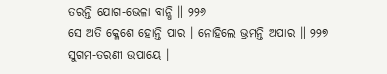ତରନ୍ତି ଯୋଗ-ଭେଳା ବାନ୍ଧି ॥ ୨୨୬
ସେ ଅତି କ୍ଳେଶେ ହୋନ୍ତି ପାର । ନୋହିଲେ ଭ୍ରମନ୍ତି ଅପାର ॥ ୨୨୭
ସୁଗମ-ତରଣୀ ଉପାୟେ ।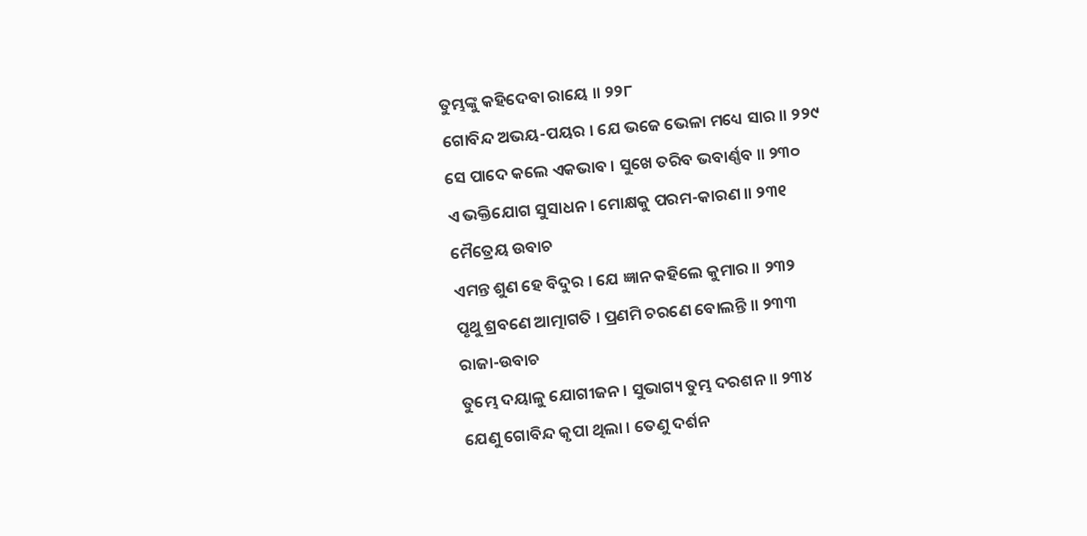ତୁମ୍ଭଙ୍କୁ କହିଦେବା ରାୟେ ॥ ୨୨୮
ଗୋବିନ୍ଦ ଅଭୟ-ପୟର । ଯେ ଭଜେ ଭେଳା ମଧ୍ୟେ ସାର ॥ ୨୨୯
ସେ ପାଦେ କଲେ ଏକଭାବ । ସୁଖେ ତରିବ ଭବାର୍ଣ୍ଣବ ॥ ୨୩୦
ଏ ଭକ୍ତିଯୋଗ ସୁସାଧନ । ମୋକ୍ଷକୁ ପରମ-କାରଣ ॥ ୨୩୧
ମୈତ୍ରେୟ ଉବାଚ
ଏମନ୍ତ ଶୁଣ ହେ ବିଦୁର । ଯେ ଜ୍ଞାନ କହିଲେ କୁମାର ॥ ୨୩୨
ପୃଥୁ ଶ୍ରବଣେ ଆତ୍ମାଗତି । ପ୍ରଣମି ଚରଣେ ବୋଲନ୍ତି ॥ ୨୩୩
ରାଜା-ଉବାଚ
ତୁମ୍ଭେ ଦୟାଳୁ ଯୋଗୀଜନ । ସୁଭାଗ୍ୟ ତୁମ୍ଭ ଦରଶନ ॥ ୨୩୪
ଯେଣୁ ଗୋବିନ୍ଦ କୃପା ଥିଲା । ତେଣୁ ଦର୍ଶନ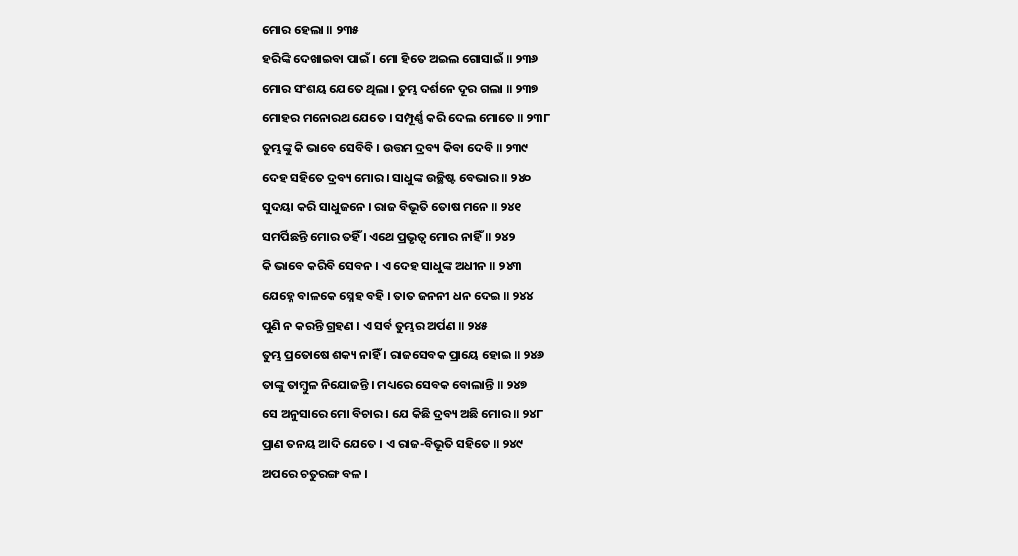ମୋର ହେଲା ॥ ୨୩୫
ହରିଙ୍କି ଦେଖାଇବା ପାଇଁ । ମୋ ହିତେ ଅଇଲ ଗୋସାଇଁ ॥ ୨୩୬
ମୋର ସଂଶୟ ଯେତେ ଥିଲା । ତୁମ୍ଭ ଦର୍ଶନେ ଦୂର ଗଲା ॥ ୨୩୭
ମୋହର ମନୋରଥ ଯେତେ । ସମ୍ପୂର୍ଣ୍ଣ କରି ଦେଲ ମୋତେ ॥ ୨୩୮
ତୁମ୍ଭଙ୍କୁ କି ଭାବେ ସେବିବି । ଉତ୍ତମ ଦ୍ରବ୍ୟ କିବା ଦେବି ॥ ୨୩୯
ଦେହ ସହିତେ ଦ୍ରବ୍ୟ ମୋର । ସାଧୁଙ୍କ ଉଚ୍ଛିଷ୍ଟ ବେଭାର ॥ ୨୪୦
ସୁଦୟା କରି ସାଧୁଜନେ । ରାଜ ବିଭୂତି ତୋଷ ମନେ ॥ ୨୪୧
ସମର୍ପିଛନ୍ତି ମୋର ତହିଁ । ଏଥେ ପ୍ରଭୃତ୍ୱ ମୋର ନାହିଁ ॥ ୨୪୨
କି ଭାବେ କରିବି ସେବନ । ଏ ଦେହ ସାଧୁଙ୍କ ଅଧୀନ ॥ ୨୪୩
ଯେହ୍ନେ ବାଳକେ ସ୍ନେହ ବହି । ତାତ ଜନନୀ ଧନ ଦେଇ ॥ ୨୪୪
ପୁଣି ନ କରନ୍ତି ଗ୍ରହଣ । ଏ ସର୍ବ ତୁମ୍ଭର ଅର୍ପଣ ॥ ୨୪୫
ତୁମ୍ଭ ପ୍ରତୋଷେ ଶକ୍ୟ ନାହିଁ । ରାଜସେବକ ପ୍ରାୟେ ହୋଇ ॥ ୨୪୬
ତାଙ୍କୁ ତାମ୍ବୁଳ ନିଯୋଜନ୍ତି । ମଧ୍ୟରେ ସେବକ ବୋଲାନ୍ତି ॥ ୨୪୭
ସେ ଅନୁସାରେ ମୋ ବିଚାର । ଯେ କିଛି ଦ୍ରବ୍ୟ ଅଛି ମୋର ॥ ୨୪୮
ପ୍ରାଣ ତନୟ ଆଦି ଯେତେ । ଏ ରାଜ-ବିଭୂତି ସହିତେ ॥ ୨୪୯
ଅପରେ ଚତୁରଙ୍ଗ ବଳ ।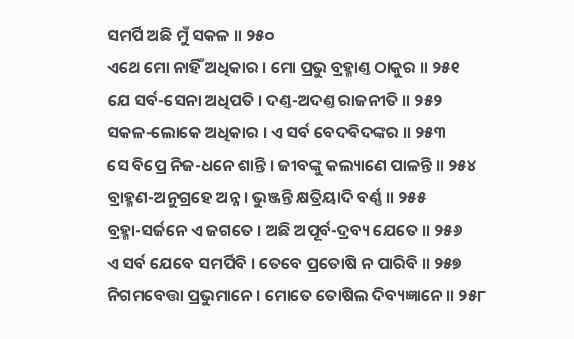ସମର୍ପି ଅଛି ମୁଁ ସକଳ ॥ ୨୫୦
ଏଥେ ମୋ ନାହିଁ ଅଧିକାର । ମୋ ପ୍ରଭୁ ବ୍ରହ୍ମାଣ୍ତ ଠାକୁର ॥ ୨୫୧
ଯେ ସର୍ବ-ସେନା ଅଧିପତି । ଦଣ୍ତ-ଅଦଣ୍ତ ରାଜନୀତି ॥ ୨୫୨
ସକଳ-ଲୋକେ ଅଧିକାର । ଏ ସର୍ବ ବେଦବିଦଙ୍କର ॥ ୨୫୩
ସେ ବିପ୍ରେ ନିଜ-ଧନେ ଶାନ୍ତି । ଜୀବଙ୍କୁ କଲ୍ୟାଣେ ପାଳନ୍ତି ॥ ୨୫୪
ବ୍ରାହ୍ମଣ-ଅନୁଗ୍ରହେ ଅନ୍ନ । ଭୁଞ୍ଜନ୍ତି କ୍ଷତ୍ରିୟାଦି ବର୍ଣ୍ଣ ॥ ୨୫୫
ବ୍ରହ୍ମା-ସର୍ଜନେ ଏ ଜଗତେ । ଅଛି ଅପୂର୍ବ-ଦ୍ରବ୍ୟ ଯେତେ ॥ ୨୫୬
ଏ ସର୍ବ ଯେବେ ସମର୍ପିବି । ତେବେ ପ୍ରତୋଷି ନ ପାରିବି ॥ ୨୫୭
ନିଗମବେତ୍ତା ପ୍ରଭୁମାନେ । ମୋତେ ତୋଷିଲ ଦିବ୍ୟଜ୍ଞାନେ ॥ ୨୫୮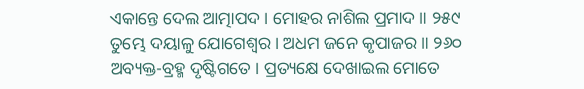ଏକାନ୍ତେ ଦେଲ ଆତ୍ମାପଦ । ମୋହର ନାଶିଲ ପ୍ରମାଦ ॥ ୨୫୯
ତୁମ୍ଭେ ଦୟାଳୁ ଯୋଗେଶ୍ୱର । ଅଧମ ଜନେ କୃପାଜର ॥ ୨୬୦
ଅବ୍ୟକ୍ତ-ବ୍ରହ୍ମ ଦୃଷ୍ଟିଗତେ । ପ୍ରତ୍ୟକ୍ଷେ ଦେଖାଇଲ ମୋତେ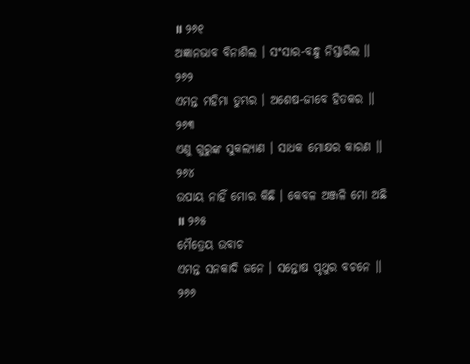॥ ୨୬୧
ଅଜ୍ଞାନଭାବ ବିନାଶିଲ । ସଂସାର-ବନ୍ଧୁ ନିସ୍ତାରିଲ ॥ ୨୬୨
ଏମନ୍ତ ମହିମା ତୁମ୍ଭର । ଅଶେଷ-ଜୀବେ ହିତକର ॥ ୨୬୩
ଏଣୁ ଗୁରୁଙ୍କ ସୁକଲ୍ୟାଣ । ସାଧକ ମୋକ୍ଷର କାରଣ ॥ ୨୬୪
ଉପାୟ ନାହିଁ ମୋର କିଛି । କେବଳ ଅଞ୍ଜଳି ମୋ ଅଛି ॥ ୨୬୫
ମୈତ୍ରେୟ ଉବାଚ
ଏମନ୍ତ ସନକାଦି ଜନେ । ସନ୍ତୋଷ ପୃଥୁର ବଚନେ ॥ ୨୬୬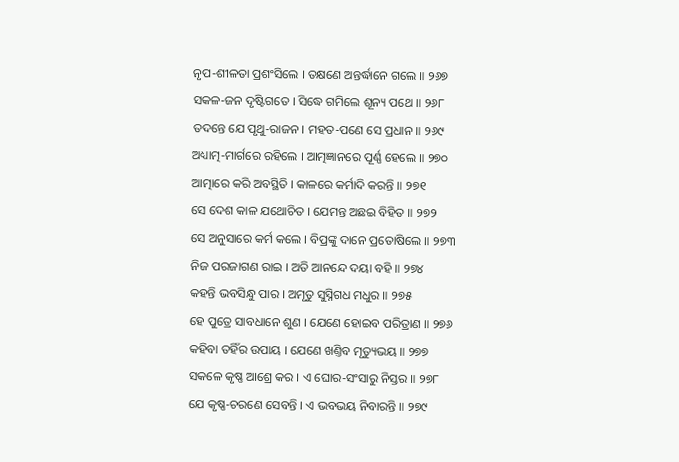ନୃପ-ଶୀଳତା ପ୍ରଶଂସିଲେ । ତକ୍ଷଣେ ଅନ୍ତର୍ଦ୍ଧାନେ ଗଲେ ॥ ୨୬୭
ସକଳ-ଜନ ଦୃଷ୍ଟିଗତେ । ସିଦ୍ଧେ ଗମିଲେ ଶୂନ୍ୟ ପଥେ ॥ ୨୬୮
ତଦନ୍ତେ ଯେ ପୃଥୁ-ରାଜନ । ମହତ-ପଣେ ସେ ପ୍ରଧାନ ॥ ୨୬୯
ଅଧ୍ୟାତ୍ମ-ମାର୍ଗରେ ରହିଲେ । ଆତ୍ମଜ୍ଞାନରେ ପୂର୍ଣ୍ଣ ହେଲେ ॥ ୨୭୦
ଆତ୍ମାରେ କରି ଅବସ୍ଥିତି । କାଳରେ କର୍ମାଦି କରନ୍ତି ॥ ୨୭୧
ସେ ଦେଶ କାଳ ଯଥୋଚିତ । ଯେମନ୍ତ ଅଛଇ ବିହିତ ॥ ୨୭୨
ସେ ଅନୁସାରେ କର୍ମ କଲେ । ବିପ୍ରଙ୍କୁ ଦାନେ ପ୍ରତୋଷିଲେ ॥ ୨୭୩
ନିଜ ପରଜାଗଣ ରାଇ । ଅତି ଆନନ୍ଦେ ଦୟା ବହି ॥ ୨୭୪
କହନ୍ତି ଭବସିନ୍ଧୁ ପାର । ଅମୃତୁ ସୁସ୍ନିଗଧ ମଧୁର ॥ ୨୭୫
ହେ ପୁତ୍ରେ ସାବଧାନେ ଶୁଣ । ଯେଣେ ହୋଇବ ପରିତ୍ରାଣ ॥ ୨୭୬
କହିବା ତହିଁର ଉପାୟ । ଯେଣେ ଖଣ୍ତିବ ମୃତ୍ୟୁଭୟ ॥ ୨୭୭
ସକଳେ କୃଷ୍ଣ ଆଶ୍ରେ କର । ଏ ଘୋର-ସଂସାରୁ ନିସ୍ତର ॥ ୨୭୮
ଯେ କୃଷ୍ଣ-ଚରଣେ ସେବନ୍ତି । ଏ ଭବଭୟ ନିବାରନ୍ତି ॥ ୨୭୯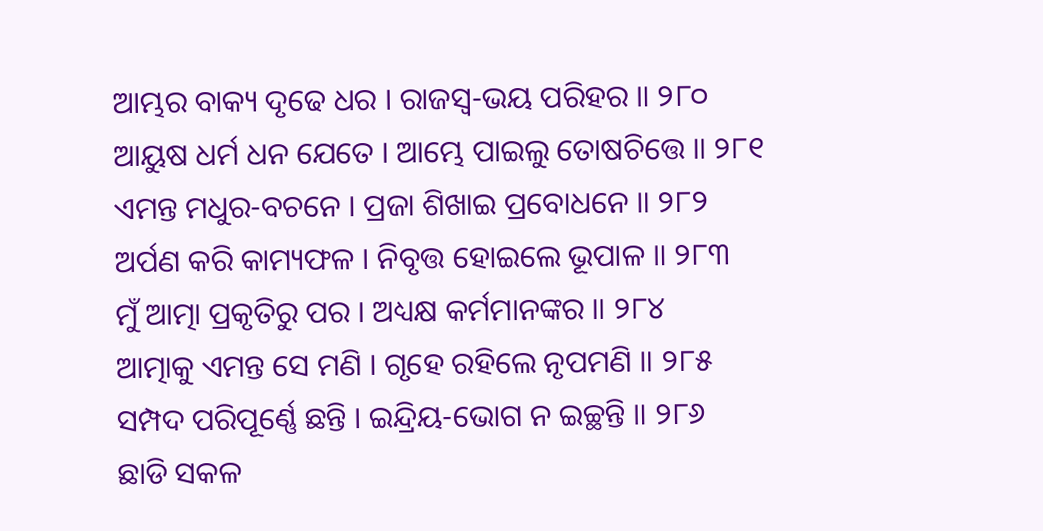ଆମ୍ଭର ବାକ୍ୟ ଦୃଢେ ଧର । ରାଜସ୍ୱ-ଭୟ ପରିହର ॥ ୨୮୦
ଆୟୁଷ ଧର୍ମ ଧନ ଯେତେ । ଆମ୍ଭେ ପାଇଲୁ ତୋଷଚିତ୍ତେ ॥ ୨୮୧
ଏମନ୍ତ ମଧୁର-ବଚନେ । ପ୍ରଜା ଶିଖାଇ ପ୍ରବୋଧନେ ॥ ୨୮୨
ଅର୍ପଣ କରି କାମ୍ୟଫଳ । ନିବୃତ୍ତ ହୋଇଲେ ଭୂପାଳ ॥ ୨୮୩
ମୁଁ ଆତ୍ମା ପ୍ରକୃତିରୁ ପର । ଅଧ୍ୟକ୍ଷ କର୍ମମାନଙ୍କର ॥ ୨୮୪
ଆତ୍ମାକୁ ଏମନ୍ତ ସେ ମଣି । ଗୃହେ ରହିଲେ ନୃପମଣି ॥ ୨୮୫
ସମ୍ପଦ ପରିପୂର୍ଣ୍ଣେ ଛନ୍ତି । ଇନ୍ଦ୍ରିୟ-ଭୋଗ ନ ଇଚ୍ଛନ୍ତି ॥ ୨୮୬
ଛାଡି ସକଳ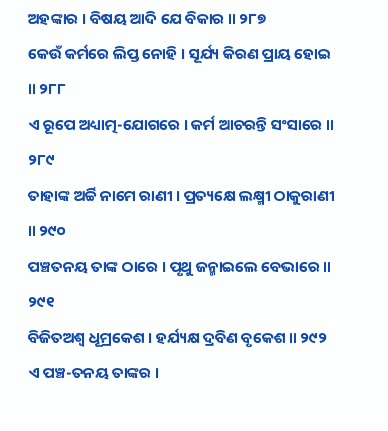ଅହଙ୍କାର । ବିଷୟ ଆଦି ଯେ ବିକାର ॥ ୨୮୭
କେଉଁ କର୍ମରେ ଲିପ୍ତ ନୋହି । ସୂର୍ଯ୍ୟ କିରଣ ପ୍ରାୟ ହୋଇ ॥ ୨୮୮
ଏ ରୂପେ ଅଧ୍ୟାତ୍ମ-ଯୋଗରେ । କର୍ମ ଆଚରନ୍ତି ସଂସାରେ ॥ ୨୮୯
ତାହାଙ୍କ ଅର୍ଚ୍ଚି ନାମେ ରାଣୀ । ପ୍ରତ୍ୟକ୍ଷେ ଲକ୍ଷ୍ମୀ ଠାକୁରାଣୀ ॥ ୨୯୦
ପଞ୍ଚତନୟ ତାଙ୍କ ଠାରେ । ପୃଥୁ ଜନ୍ମାଇଲେ ବେଭାରେ ॥ ୨୯୧
ବିଜିତଅଶ୍ୱ ଧୂମ୍ରକେଶ । ହର୍ଯ୍ୟକ୍ଷ ଦ୍ରବିଣ ବୃକେଶ ॥ ୨୯୨
ଏ ପଞ୍ଚ-ତନୟ ତାଙ୍କର ।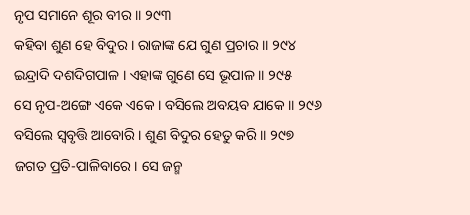ନୃପ ସମାନେ ଶୂର ବୀର ॥ ୨୯୩
କହିବା ଶୁଣ ହେ ବିଦୁର । ରାଜାଙ୍କ ଯେ ଗୁଣ ପ୍ରଚାର ॥ ୨୯୪
ଇନ୍ଦ୍ରାଦି ଦଶଦିଗପାଳ । ଏହାଙ୍କ ଗୁଣେ ସେ ଭୂପାଳ ॥ ୨୯୫
ସେ ନୃପ-ଅଙ୍ଗେ ଏକେ ଏକେ । ବସିଲେ ଅବୟବ ଯାକେ ॥ ୨୯୬
ବସିଲେ ସ୍ୱବୃତ୍ତି ଆବୋରି । ଶୁଣ ବିଦୁର ହେତୁ କରି ॥ ୨୯୭
ଜଗତ ପ୍ରତି-ପାଳିବାରେ । ସେ ଜନ୍ମ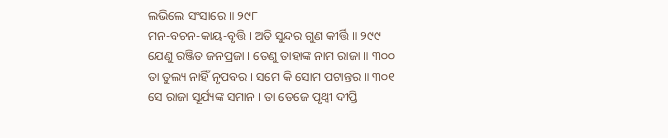ଲଭିଲେ ସଂସାରେ ॥ ୨୯୮
ମନ-ବଚନ-କାୟ-ବୃତ୍ତି । ଅତି ସୁନ୍ଦର ଗୁଣ କୀର୍ତ୍ତି ॥ ୨୯୯
ଯେଣୁ ରଞ୍ଜିତ ଜନପ୍ରଜା । ତେଣୁ ତାହାଙ୍କ ନାମ ରାଜା ॥ ୩୦୦
ତା ତୁଲ୍ୟ ନାହିଁ ନୃପବର । ସମେ କି ସୋମ ପଟାନ୍ତର ॥ ୩୦୧
ସେ ରାଜା ସୂର୍ଯ୍ୟଙ୍କ ସମାନ । ତା ତେଜେ ପୃଥ୍ୱୀ ଦୀପ୍ତି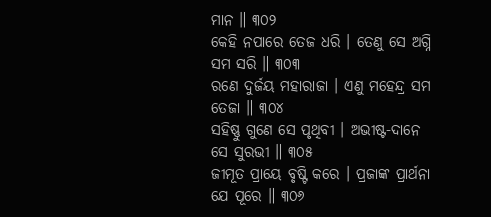ମାନ ॥ ୩୦୨
କେହି ନପାରେ ତେଜ ଧରି । ତେଣୁ ସେ ଅଗ୍ନି ସମ ସରି ॥ ୩୦୩
ରଣେ ଦୁର୍ଜୟ ମହାରାଜା । ଏଣୁ ମହେନ୍ଦ୍ର ସମ ତେଜା ॥ ୩୦୪
ସହିଷ୍ଣୁ ଗୁଣେ ସେ ପୃଥିବୀ । ଅଭୀଷ୍ଟ-ଦାନେ ସେ ସୁରଭୀ ॥ ୩୦୫
ଜୀମୂତ ପ୍ରାୟେ ବୃଷ୍ଟି କରେ । ପ୍ରଜାଙ୍କ ପ୍ରାର୍ଥନା ଯେ ପୂରେ ॥ ୩୦୬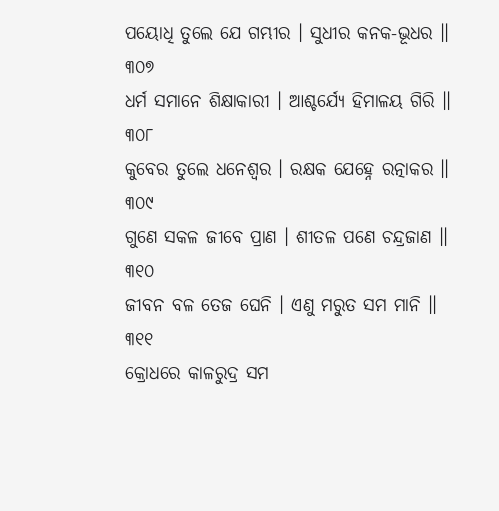ପୟୋଧି ତୁଲେ ଯେ ଗମ୍ଭୀର । ସୁଧୀର କନକ-ଭୂଧର ॥ ୩୦୭
ଧର୍ମ ସମାନେ ଶିକ୍ଷାକାରୀ । ଆଶ୍ଚର୍ଯ୍ୟେ ହିମାଳୟ ଗିରି ॥ ୩୦୮
କୁବେର ତୁଲେ ଧନେଶ୍ୱର । ରକ୍ଷକ ଯେହ୍ନେ ରତ୍ନାକର ॥ ୩୦୯
ଗୁଣେ ସକଳ ଜୀବେ ପ୍ରାଣ । ଶୀତଳ ପଣେ ଚନ୍ଦ୍ରଜାଣ ॥ ୩୧୦
ଜୀବନ ବଳ ତେଜ ଘେନି । ଏଣୁ ମରୁତ ସମ ମାନି ॥ ୩୧୧
କ୍ରୋଧରେ କାଳରୁଦ୍ର ସମ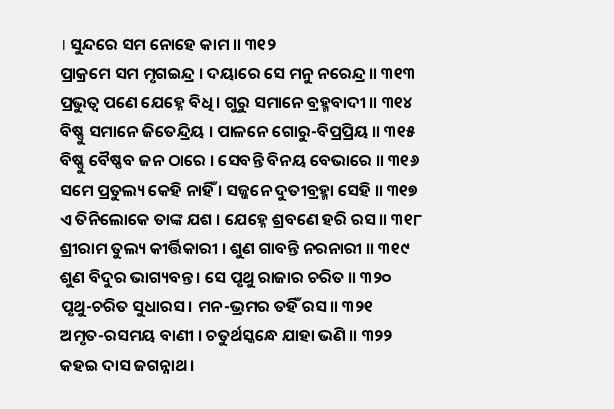। ସୁନ୍ଦରେ ସମ ନୋହେ କାମ ॥ ୩୧୨
ପ୍ରାକ୍ରମେ ସମ ମୃଗଇନ୍ଦ୍ର । ଦୟାରେ ସେ ମନୁ ନରେନ୍ଦ୍ର ॥ ୩୧୩
ପ୍ରଭୁତ୍ୱ ପଣେ ଯେହ୍ନେ ବିଧି । ଗୁରୁ ସମାନେ ବ୍ରହ୍ମବାଦୀ ॥ ୩୧୪
ବିଷ୍ଣୁ ସମାନେ ଜିତେନ୍ଦ୍ରିୟ । ପାଳନେ ଗୋରୁ-ବିପ୍ରପ୍ରିୟ ॥ ୩୧୫
ବିଷ୍ଣୁ ବୈଷ୍ଣବ ଜନ ଠାରେ । ସେବନ୍ତି ବିନୟ ବେଭାରେ ॥ ୩୧୬
ସମେ ପ୍ରତୁଲ୍ୟ କେହି ନାହିଁ । ସଜ୍ଜନେ ଦୁତୀବ୍ରହ୍ମା ସେହି ॥ ୩୧୭
ଏ ତିନିଲୋକେ ତାଙ୍କ ଯଶ । ଯେହ୍ନେ ଶ୍ରବଣେ ହରି ରସ ॥ ୩୧୮
ଶ୍ରୀରାମ ତୁଲ୍ୟ କୀର୍ତ୍ତିକାରୀ । ଶୁଣ ଗାବନ୍ତି ନରନାରୀ ॥ ୩୧୯
ଶୁଣ ବିଦୁର ଭାଗ୍ୟବନ୍ତ । ସେ ପୃଥୁ ରାଜାର ଚରିତ ॥ ୩୨୦
ପୃଥୁ-ଚରିତ ସୁଧାରସ । ମନ-ଭ୍ରମର ତହିଁ ରସ ॥ ୩୨୧
ଅମୃତ-ରସମୟ ବାଣୀ । ଚତୁର୍ଥସ୍କନ୍ଧେ ଯାହା ଭଣି ॥ ୩୨୨
କହଇ ଦାସ ଜଗନ୍ନାଥ ।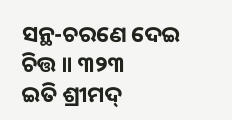ସନ୍ଥ-ଚରଣେ ଦେଇ ଚିତ୍ତ ॥ ୩୨୩
ଇତି ଶ୍ରୀମଦ୍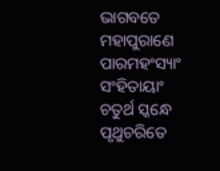ଭାଗବତେ ମହାପୁରାଣେ ପାରମହଂସ୍ୟାଂ ସଂହିତାୟାଂ
ଚତୁର୍ଥ ସ୍କନ୍ଧେ ପୃଥୁଚରିତେ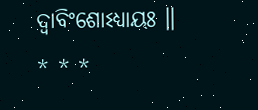ଦ୍ୱାବିଂଶୋଽଧ୍ୟାୟଃ ॥
* * *